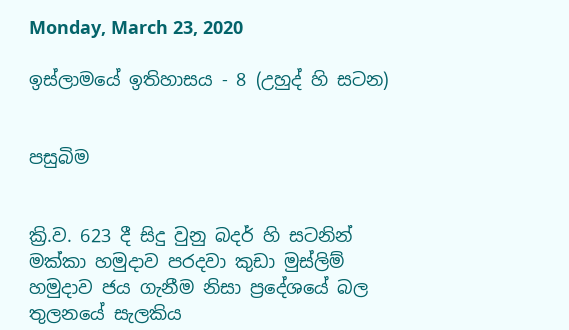Monday, March 23, 2020

ඉස්ලාමයේ ඉතිහාසය - 8 (උහුද් හි සටන)


පසුබිම


ක්‍රි.ව. 623 දී සිදු වුනු බදර් හි සටනින් මක්කා හමුදාව පරදවා කුඩා මුස්ලිම් හමුදාව ජය ගැනීම නිසා ප්‍රදේශයේ බල තුලනයේ සැලකිය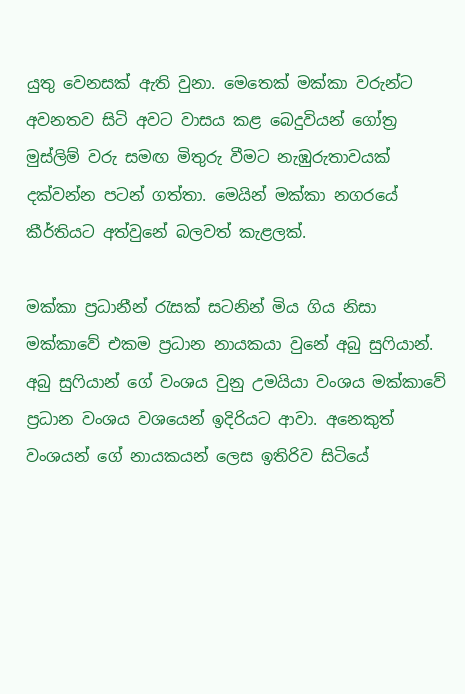යුතු වෙනසක් ඇති වුනා. මෙතෙක් මක්කා වරුන්ට අවනතව සිටි අවට වාසය කළ බෙදුවියන් ගෝත්‍ර මුස්ලිම් වරු සමඟ මිතුරු වීමට නැඹුරුතාවයක් දක්වන්න පටන් ගත්තා. මෙයින් මක්කා නගරයේ කීර්තියට අත්වුනේ බලවත් කැළලක්.

මක්කා ප්‍රධානීන් රැසක් සටනින් මිය ගිය නිසා මක්කාවේ එකම ප්‍රධාන නායකයා වුනේ අබු සුෆියාන්.  අබු සුෆියාන් ගේ වංශය වුනු උමයියා වංශය මක්කාවේ ප්‍රධාන වංශය වශයෙන් ඉදිරියට ආවා. අනෙකුත් වංශයන් ගේ නායකයන් ලෙස ඉතිරිව සිටියේ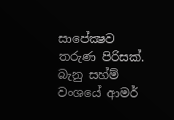සාපේක්‍ෂව තරුණ පිරිසක්. බැනු සහ්ම් වංශයේ ආමර්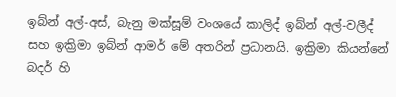ඉබ්න් අල්-අස්, බැනු මක්සූම් වංශයේ කාලිද් ඉබ්න් අල්-වලීද් සහ ඉක්‍රිමා ඉබ්න් ආමර් මේ අතරින් ප්‍රධානයි. ඉක්‍රිමා කියන්නේ බදර් හි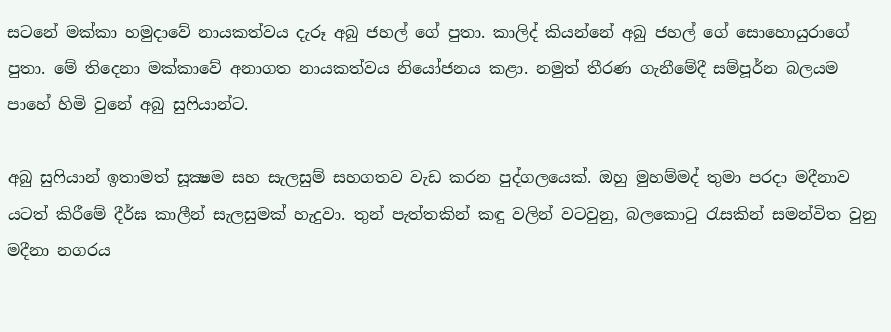සටනේ මක්කා හමුදාවේ නායකත්වය දැරූ අබු ජහල් ගේ පුතා. කාලිද් කියන්නේ අබු ජහල් ගේ සොහොයුරාගේ පුතා. මේ තිදෙනා මක්කාවේ අනාගත නායකත්වය නියෝජනය කළා. නමුත් තීරණ ගැනීමේදී සම්පූර්න බලයම පාහේ හිමි වුනේ අබු සුෆියාන්ට.

අබු සුෆියාන් ඉතාමත් සූක්‍ෂම සහ සැලසුම් සහගතව වැඩ කරන පුද්ගලයෙක්. ඔහු මුහම්මද් තුමා පරදා මදීනාව යටත් කිරීමේ දීර්ඝ කාලීන් සැලසුමක් හැදුවා. තුන් පැත්තකින් කඳු වලින් වටවුනු, බලකොටු රැසකින් සමන්විත වුනු මදීනා නගරය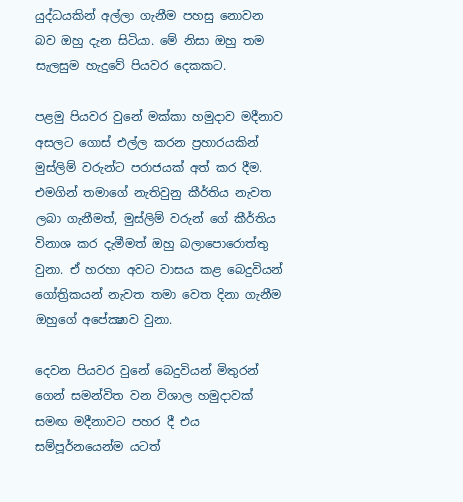යුද්ධයකින් අල්ලා ගැනීම පහසු නොවන බව ඔහු දැන සිටියා. මේ නිසා ඔහු තම සැලසුම හැදුවේ පියවර දෙකකට.

පළමු පියවර වුනේ මක්කා හමුදාව මදීනාව අසලට ගොස් එල්ල කරන ප්‍රහාරයකින් මුස්ලිම් වරුන්ට පරාජයක් අත් කර දීම. එමගින් තමාගේ නැතිවුනු කීර්තිය නැවත ලබා ගැනීමත්, මුස්ලිම් වරුන් ගේ කීර්තිය විනාශ කර දැමීමත් ඔහු බලාපොරොත්තු වුනා. ඒ හරහා අවට වාසය කළ බෙදුවියන් ගෝත්‍රිකයන් නැවත තමා වෙත දිනා ගැනීම ඔහුගේ අපේක්‍ෂාව වුනා.

දෙවන පියවර වුනේ බෙදුවියන් මිතුරන් ගෙන් සමන්විත වන විශාල හමුදාවක් සමඟ මදීනාවට පහර දී එය සම්පූර්නයෙන්ම යටත්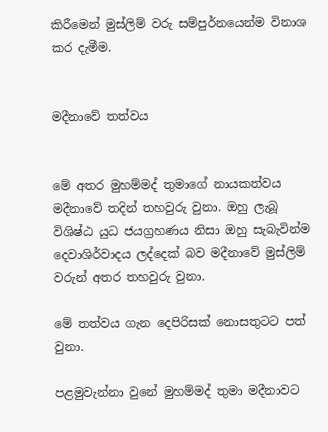කිරීමෙන් මුස්ලිම් වරු සම්පුර්නයෙන්ම විනාශ කර දැමීම.


මදීනාවේ තත්වය


මේ අතර මුහම්මද් තුමාගේ නායකත්වය මදීනාවේ තදින් තහවුරු වුනා. ඔහු ලැබූ විශිෂ්ඨ යුධ ජයග්‍රහණය නිසා ඔහු සැබැවින්ම දෙවාශිර්වාදය ලද්දෙක් බව මදීනාවේ මුස්ලිම් වරුන් අතර තහවුරු වුනා.

මේ තත්වය ගැන දෙපිරිසක් නොසතුටට පත් වුනා.

පළමුවැන්නා වුනේ මුහම්මද් තුමා මදීනාවට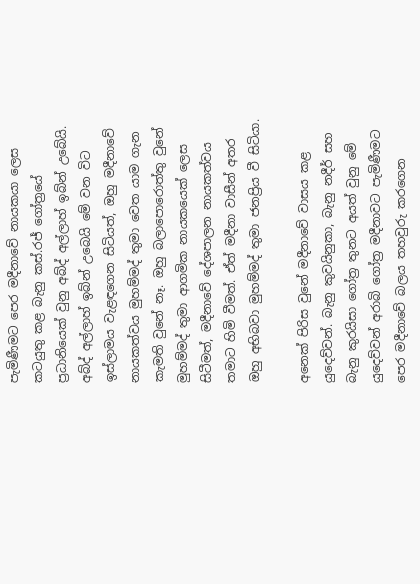පැමිණීමට පෙර මදීනාවේ නායකයා ලෙස කටයුතු කළ බැනු කස්.රජ් ගෝත්‍රයේ ප්‍රධානියෙක් වුනු අබ්ද් අල්ලාහ් ඉබ්න් උබේයි. අබ්ද් අල්ලාහ් ඉබ්න් උබෙයි මේ වන විට ඉස්ලාමය වැළඳගෙන සිටියත්, ඔහු මදීනාවේ නායකත්වය මුහම්මද් තුමා වෙත යාම ගැන කැමති වුනේ නෑ. ඔහු බලාපොරොත්තු වුනේ මුහම්මද් තුමා ආගමික නායකයෙක් ලෙස සිටීමත්, මදීනාවේ දේශපාලන නායකත්වය තමාට හිමි වීමත්. ඒත් මදීනා වාසීන් අතර ඔහු අභිබවා මුහම්මද් තුමා ජනප්‍රිය වී සිටියා.

අනෙක් පිරිස වුනේ මදීනාවේ වාසය කළ යුදෙව්වන්. බැනු කුවයිනුකා, බැනු නදීර් සහ බැනු කුරයිසා ගෝත්‍ර තුනට අයත් වුනු මේ යුදෙව්වන් අරාබි ගෝත්‍ර මදීනාවට පැමිණීමට පෙර මදීනාවේ බලය තහවුරු කරගෙන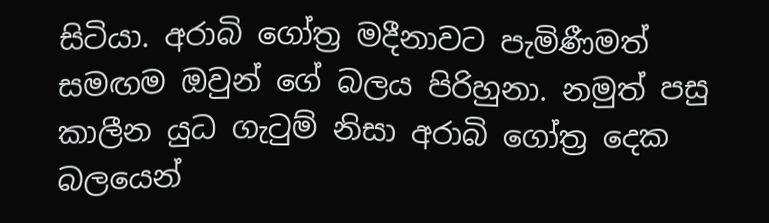සිටියා. අරාබි ගෝත්‍ර මදීනාවට පැමිණීමත් සමඟම ඔවුන් ගේ බලය පිරිහුනා. නමුත් පසු කාලීන යුධ ගැටුම් නිසා අරාබි ගෝත්‍ර දෙක බලයෙන්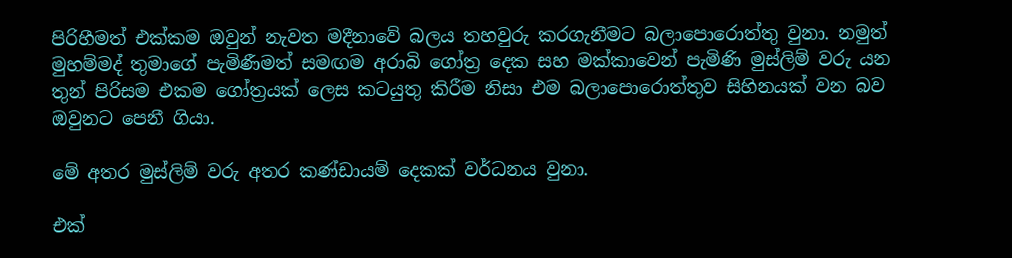පිරිහීමත් එක්කම ඔවුන් නැවත මදීනාවේ බලය තහවුරු කරගැනීමට බලාපොරොත්තු වුනා. නමුත් මුහම්මද් තුමාගේ පැමිණීමත් සමඟම අරාබි ගෝත්‍ර දෙක සහ මක්කාවෙන් පැමිණි මුස්ලිම් වරු යන තුන් පිරිසම එකම ගෝත්‍රයක් ලෙස කටයුතු කිරීම නිසා එම බලාපොරොත්තුව සිහිනයක් වන බව ඔවුනට පෙනී ගියා.

මේ අතර මුස්ලිම් වරු අතර කණ්ඩායම් දෙකක් වර්ධනය වුනා.

එක්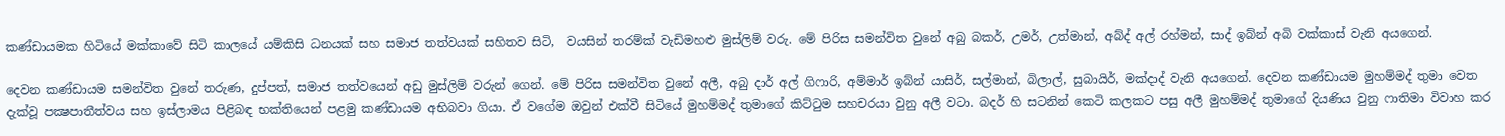කණ්ඩායමක හිටියේ මක්කාවේ සිටි කාලයේ යම්කිසි ධනයක් සහ සමාජ තත්වයක් සහිතව සිටි,  වයසින් තරම්ක් වැඩිමහළු මුස්ලිම් වරු. මේ පිරිස සමන්විත වුනේ අබු බකර්, උමර්, උත්මාන්, අබ්ද් අල් රහ්මන්, සාද් ඉබ්න් අබි වක්කාස් වැනි අයගෙන්.

දෙවන කණ්ඩායම සමන්විත වුනේ තරුණ, දුප්පත්, සමාජ තත්වයෙන් අඩු මුස්ලිම් වරුන් ගෙන්. මේ පිරිස සමන්විත වුනේ අලී, අබු දාර් අල් ගිෆාරි, අම්මාර් ඉබ්න් යාසිර්, සල්මාන්, බිලාල්, සුබායිර්, මක්දාද් වැනි අයගෙන්. දෙවන කණ්ඩායම මුහම්මද් තුමා වෙත දැක්වූ පක්‍ෂපාතීත්වය සහ ඉස්ලාමය පිළිබඳ භක්තියෙන් පළමු කණ්ඩායම අභිබවා ගියා. ඒ වගේම ඔවුන් එක්වී සිටියේ මුහම්මද් තුමාගේ කිට්ටුම සහචරයා වුනු අලී වටා. බදර් හි සටනින් කෙටි කලකට පසු අලී මුහම්මද් තුමාගේ දියණිය වුනු ෆාතිමා විවාහ කර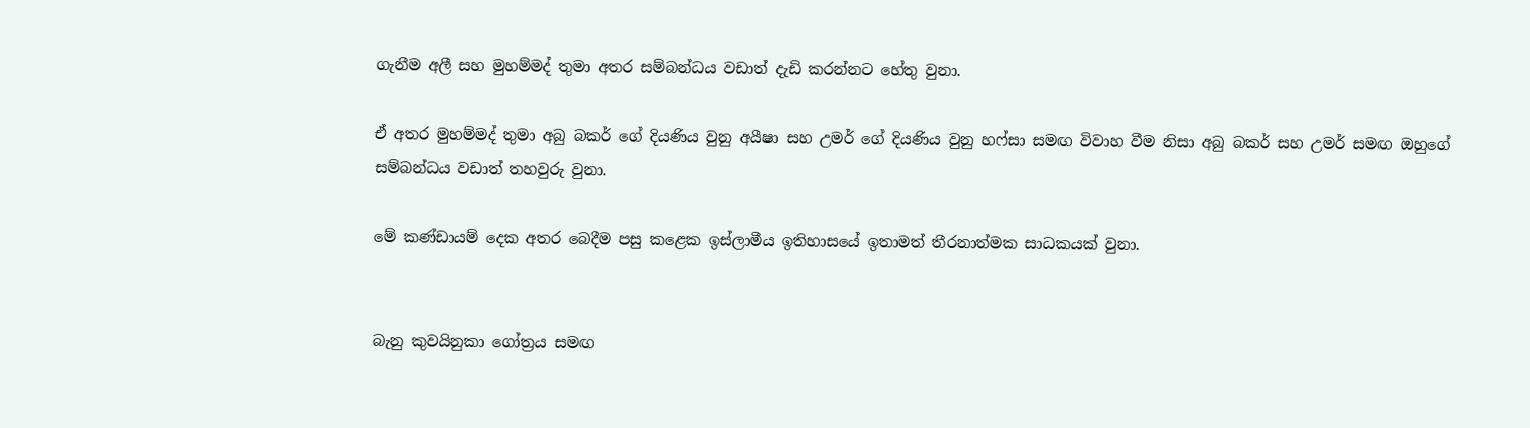ගැනීම අලී සහ මුහම්මද් තුමා අතර සම්බන්ධය වඩාත් දැඩි කරන්නට හේතු වුනා.

ඒ අතර මුහම්මද් තුමා අබු බකර් ගේ දියණිය වුනු අයීෂා සහ උමර් ගේ දියණිය වුනු හෆ්සා සමඟ විවාහ වීම නිසා අබු බකර් සහ උමර් සමඟ ඔහුගේ සම්බන්ධය වඩාත් තහවුරු වුනා.

මේ කණ්ඩායම් දෙක අතර බෙදීම පසු කළෙක ඉස්ලාමීය ඉතිහාසයේ ඉතාමත් තීරනාත්මක සාධකයක් වුනා.


බැනු කුවයිනුකා ගෝත්‍රය සමඟ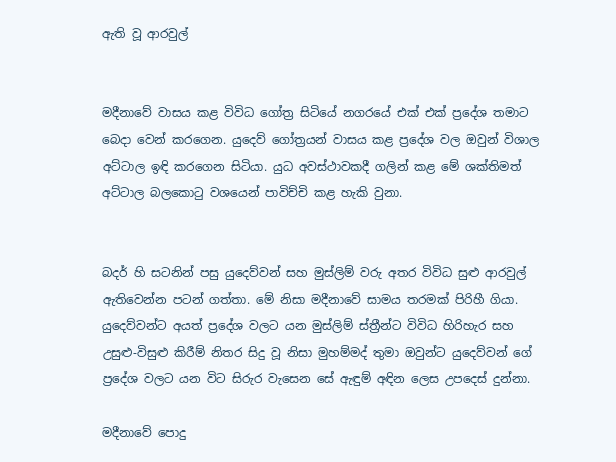ඇති වූ ආරවුල්


මදීනාවේ වාසය කළ විවිධ ගෝත්‍ර සිටියේ නගරයේ එක් එක් ප්‍රදේශ තමාට බෙදා වෙන් කරගෙන. යුදෙව් ගෝත්‍රයන් වාසය කළ ප්‍රදේශ වල ඔවුන් විශාල අට්ටාල ඉඳි කරගෙන සිටියා. යුධ අවස්ථාවකදී ගලින් කළ මේ ශක්තිමත් අට්ටාල බලකොටු වශයෙන් පාවිච්චි කළ හැකි වුනා.


බදර් හි සටනින් පසු යුදෙව්වන් සහ මුස්ලිම් වරු අතර විවිධ සුළු ආරවුල් ඇතිවෙන්න පටන් ගත්තා. මේ නිසා මදීනාවේ සාමය තරමක් පිරිහී ගියා. යුදෙව්වන්ට අයත් ප්‍රදේශ වලට යන මුස්ලිම් ස්ත්‍රීන්ට විවිධ හිරිහැර සහ උසුළු-විසුළු කිරීම් නිතර සිදු වූ නිසා මුහම්මද් තුමා ඔවුන්ට යුදෙව්වන් ගේ ප්‍රදේශ වලට යන විට සිරුර වැසෙන සේ ඇඳුම් අඳින ලෙස උපදෙස් දුන්නා.

මදීනාවේ පොදු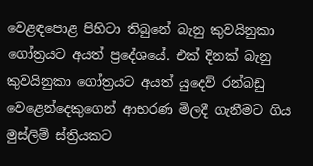වෙළඳපොළ පිහිටා තිබුනේ බැනු කුවයිනුකා ගෝත්‍රයට අයත් ප්‍රදේශයේ. එක් දිනක් බැනු කුවයිනුකා ගෝත්‍රයට අයත් යුදෙව් රන්බඩු වෙළෙන්දෙකුගෙන් ආභරණ මිලදී ගැනීමට ගිය මුස්ලිම් ස්ත්‍රියකට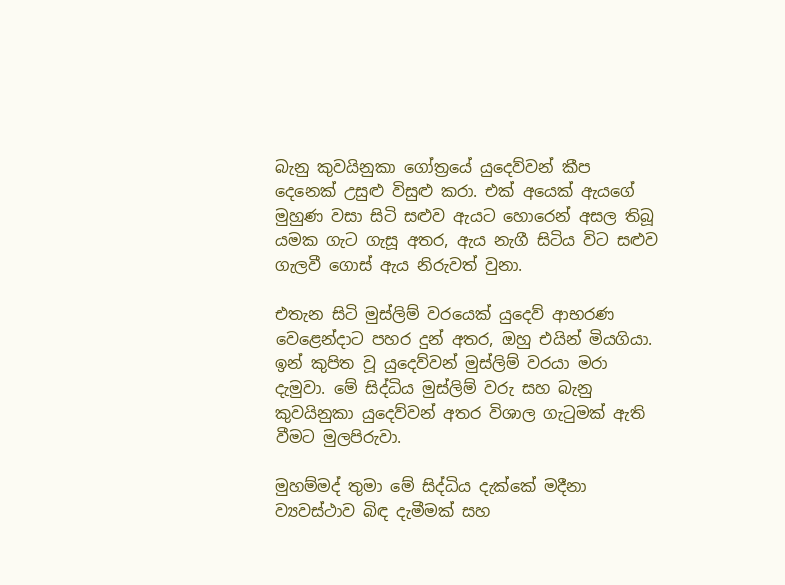බැනු කුවයිනුකා ගෝත්‍රයේ යුදෙව්වන් කීප දෙනෙක් උසුළු විසුළු කරා. එක් අයෙක් ඇයගේ මුහුණ වසා සිටි සළුව ඇයට හොරෙන් අසල තිබූ යමක ගැට ගැසූ අතර, ඇය නැගී සිටිය විට සළුව ගැලවී ගොස් ඇය නිරුවත් වුනා.

එතැන සිටි මුස්ලිම් වරයෙක් යුදෙව් ආභරණ වෙළෙන්දාට පහර දුන් අතර, ඔහු එයින් මියගියා. ඉන් කුපිත වූ යුදෙව්වන් මුස්ලිම් වරයා මරා දැමුවා. මේ සිද්ධිය මුස්ලිම් වරු සහ බැනු කුවයිනුකා යුදෙව්වන් අතර විශාල ගැටුමක් ඇති වීමට මුලපිරුවා.

මුහම්මද් තුමා මේ සිද්ධිය දැක්කේ මදීනා ව්‍යවස්ථාව බිඳ දැමීමක් සහ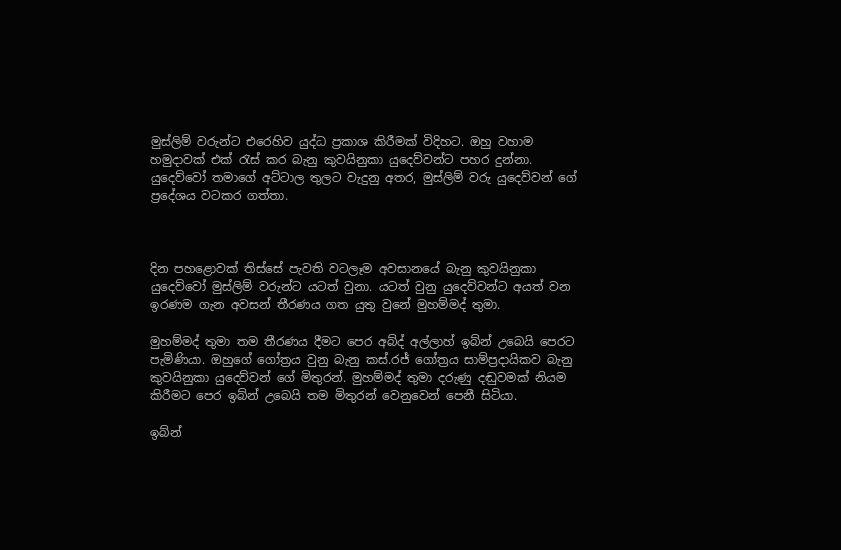මුස්ලිම් වරුන්ට එරෙහිව යුද්ධ ප්‍රකාශ කිරීමක් විදිහට. ඔහු වහාම හමුදාවක් එක් රැස් කර බැනු කුවයිනුකා යුදෙව්වන්ට පහර දුන්නා. යුදෙව්වෝ තමාගේ අට්ටාල තුලට වැදුනු අතර, මුස්ලිම් වරු යුදෙව්වන් ගේ ප්‍රදේශය වටකර ගත්තා.



දින පහළොවක් තිස්සේ පැවති වටලෑම අවසානයේ බැනු කුවයිනුකා යුදෙව්වෝ මුස්ලිම් වරුන්ට යටත් වුනා. යටත් වුනු යුදෙව්වන්ට අයත් වන ඉරණම ගැන අවසන් තීරණය ගත යුතු වුනේ මුහම්මද් තුමා.

මුහම්මද් තුමා තම තීරණය දීමට පෙර අබ්ද් අල්ලාහ් ඉබ්න් උබෙයි පෙරට පැමිණියා. ඔහුගේ ගෝත්‍රය වුනු බැනු කස්.රජ් ගෝත්‍රය සාම්ප්‍රදායිකව බැනු කුවයිනුකා යුදෙව්වන් ගේ මිතුරන්. මුහම්මද් තුමා දරුණු දඬුවමක් නියම කිරීමට පෙර ඉබ්න් උබෙයි තම මිතුරන් වෙනුවෙන් පෙනී සිටියා.

ඉබ්න්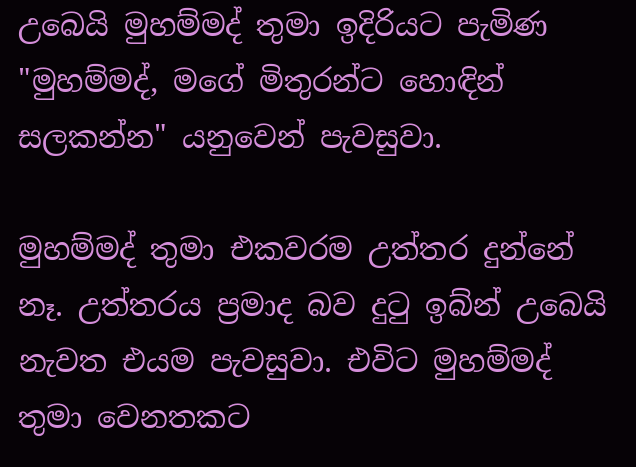උබෙයි මුහම්මද් තුමා ඉදිරියට පැමිණ "මුහම්මද්, මගේ මිතුරන්ට හොඳින් සලකන්න" යනුවෙන් පැවසුවා.

මුහම්මද් තුමා එකවරම උත්තර දුන්නේ නෑ. උත්තරය ප්‍රමාද බව දුටු ඉබ්න් උබෙයි නැවත එයම පැවසුවා. එවිට මුහම්මද් තුමා වෙනතකට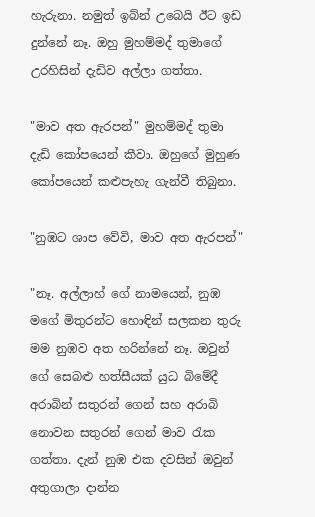හැරුනා. නමුත් ඉබ්න් උබෙයි ඊට ඉඩ දුන්නේ නෑ. ඔහු මුහම්මද් තුමාගේ උරහිසින් දැඩිව අල්ලා ගත්තා.

"මාව අත ඇරපන්" මුහම්මද් තුමා දැඩි කෝපයෙන් කීවා. ඔහුගේ මුහුණ කෝපයෙන් කළුපැහැ ගැන්වී තිබුනා.

"නුඹට ශාප වේවි, මාව අත ඇරපන්"

"නෑ. අල්ලාහ් ගේ නාමයෙන්, නුඹ මගේ මිතුරන්ට හොඳින් සලකන තුරු මම නුඹව අත හරින්නේ නෑ. ඔවුන් ගේ සෙබළු හත්සීයක් යුධ බිමේදී අරාබින් සතුරන් ගෙන් සහ අරාබි නොවන සතුරන් ගෙන් මාව රැක ගත්තා. දැන් නුඹ එක දවසින් ඔවුන් අතුගාලා දාන්න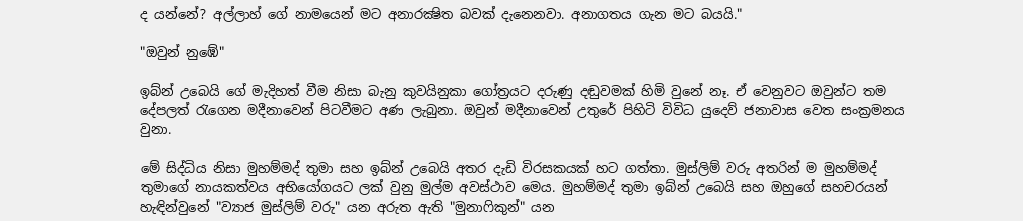ද යන්නේ? අල්ලාහ් ගේ නාමයෙන් මට අනාරක්‍ෂිත බවක් දැනෙනවා. අනාගතය ගැන මට බයයි."

"ඔවුන් නුඹේ"

ඉබ්න් උබෙයි ගේ මැදිහත් වීම නිසා බැනු කුවයිනුකා ගෝත්‍රයට දරුණු දඬුවමක් හිමි වුනේ නෑ. ඒ වෙනුවට ඔවුන්ට තම දේපලත් රැගෙන මදීනාවෙන් පිටවීමට අණ ලැබුනා. ඔවුන් මදීනාවෙන් උතුරේ පිහිටි විවිධ යුදෙව් ජනාවාස වෙත සංක්‍රමනය වුනා.

මේ සිද්ධිය නිසා මුහම්මද් තුමා සහ ඉබ්න් උබෙයි අතර දැඩි විරසකයක් හට ගත්තා. මුස්ලිම් වරු අතරින් ම මුහම්මද් තුමාගේ නායකත්වය අභියෝගයට ලක් වුනු මුල්ම අවස්ථාව මෙය. මුහම්මද් තුමා ඉබ්න් උබෙයි සහ ඔහුගේ සහචරයන් හැඳින්වුනේ "ව්‍යාජ මුස්ලිම් වරු" යන අරුත ඇති "මුනාෆිකුන්" යන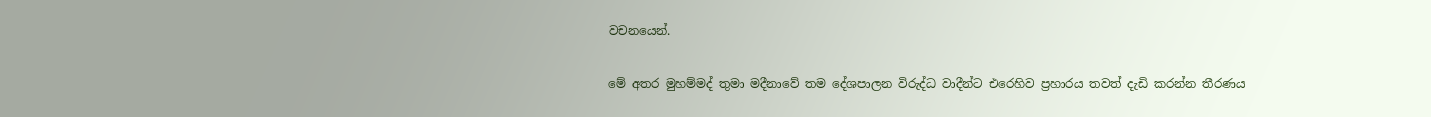වචනයෙන්.

මේ අතර මුහම්මද් තුමා මදීනාවේ තම දේශපාලන විරුද්ධ වාදීන්ට එරෙහිව ප්‍රහාරය තවත් දැඩි කරන්න තීරණය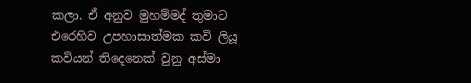කලා. ඒ අනුව මුහම්මද් තුමාට එරෙහිව උපහාසාත්මක කවි ලියූ කවියන් තිදෙනෙක් වුනු අස්මා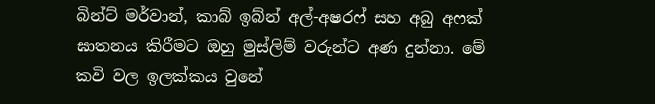බින්ට් මර්වාන්, කාබ් ඉබ්න් අල්-අෂරෆ් සහ අබු අෆක් ඝාතනය කිරීමට ඔහු මුස්ලිම් වරුන්ට අණ දුන්නා. මේ කවි වල ඉලක්කය වුනේ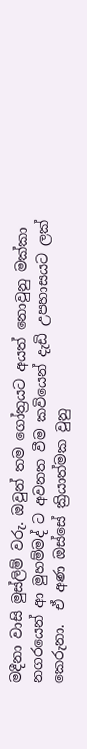මදීනා වාසි මුස්ලිම් වරු. ඔවුන් තම ගෝත්‍රයට අයත් නොවුනු මක්කා නගරයෙන් ආ මුහම්මද් ට අවනත වීම කවියෙන් දැඩි උපහාසයට ලක් කෙරුනා.  ඒ අණ ඔස්සේ ක්‍රියාත්මක වුනු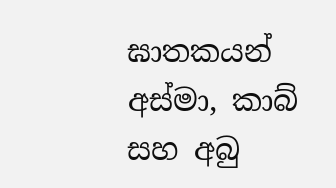ඝාතකයන් අස්මා, කාබ් සහ අබු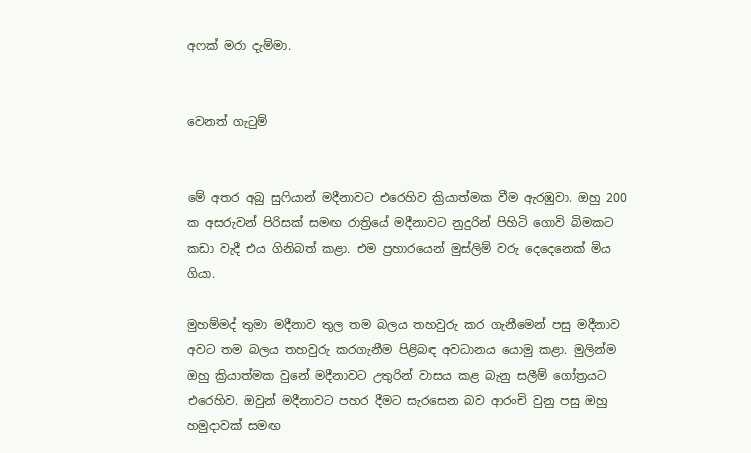අෆක් මරා දැම්මා.


වෙනත් ගැටුම්


මේ අතර අබු සුෆියාන් මදීනාවට එරෙහිව ක්‍රියාත්මක වීම ඇරඹුවා. ඔහු 200 ක අසරුවන් පිරිසක් සමඟ රාත්‍රියේ මදීනාවට නුදුරින් පිහිටි ගොවි බිමකට කඩා වැදී එය ගිනිබත් කළා. එම ප්‍රහාරයෙන් මුස්ලිම් වරු දෙදෙනෙක් මිය ගියා.

මුහම්මද් තුමා මදීනාව තුල තම බලය තහවුරු කර ගැනීමෙන් පසු මදීනාව අවට තම බලය තහවුරු කරගැනීම පිළිබඳ අවධානය යොමු කළා. මුලින්ම ඔහු ක්‍රියාත්මක වුනේ මදීනාවට උතුරින් වාසය කළ බැනු සලීම් ගෝත්‍රයට එරෙහිව. ඔවුන් මදීනාවට පහර දීමට සැරසෙන බව ආරංචි වුනු පසු ඔහු හමුදාවක් සමඟ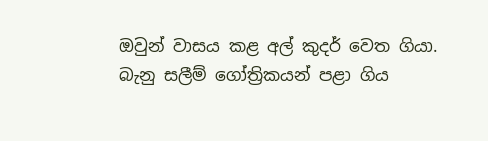ඔවුන් වාසය කළ අල් කුදර් වෙත ගියා. බැනු සලීම් ගෝත්‍රිකයන් පළා ගිය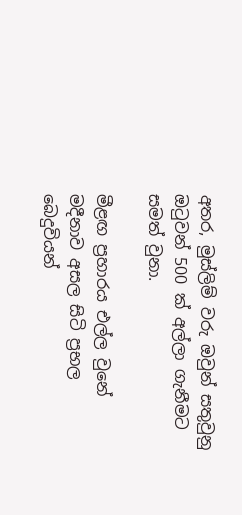අතර, මුස්ලිම් වරු ඔවුන් සතුවුනු ඔටුවන් 500 ක් අල්ලා ගැනීමට සමත් වුනා.

මීළඟ ප්‍රහාරය එල්ල වුනේ මදීනාව අසල සිටි ප්‍රභල බෙදුවියන්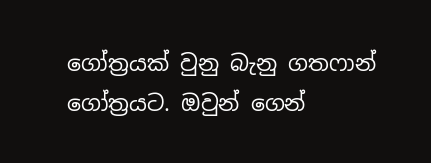ගෝත්‍රයක් වුනු බැනු ගතෆාන් ගෝත්‍රයට. ඔවුන් ගෙන්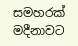සමහරක් මදීනාවට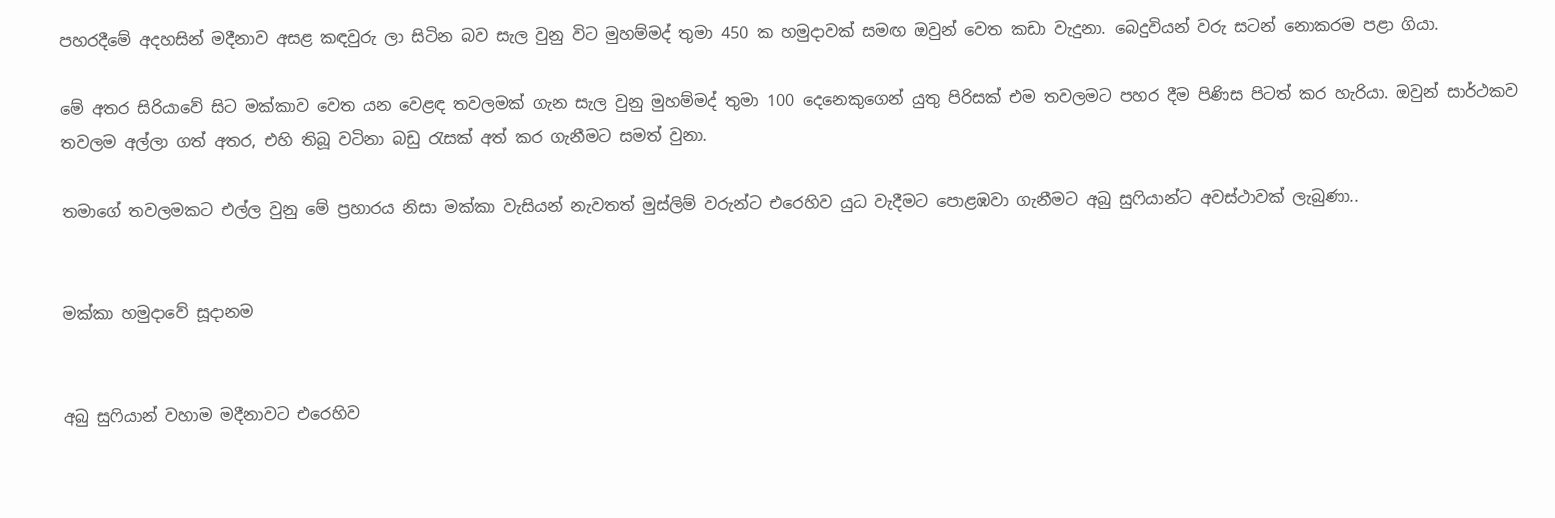පහරදීමේ අදහසින් මදීනාව අසළ කඳවුරු ලා සිටින බව සැල වුනු විට මුහම්මද් තුමා 450 ක හමුදාවක් සමඟ ඔවුන් වෙත කඩා වැදුනා. බෙදුවියන් වරු සටන් නොකරම පළා ගියා.

මේ අතර සිරියාවේ සිට මක්කාව වෙත යන වෙළඳ තවලමක් ගැන සැල වුනු මුහම්මද් තුමා 100 දෙනෙකුගෙන් යුතු පිරිසක් එම තවලමට පහර දීම පිණිස පිටත් කර හැරියා. ඔවුන් සාර්ථකව තවලම අල්ලා ගත් අතර, එහි තිබූ වටිනා බඩු රැසක් අත් කර ගැනීමට සමත් වුනා.

තමාගේ තවලමකට එල්ල වුනු මේ ප්‍රහාරය නිසා මක්කා වැසියන් නැවතත් මුස්ලිම් වරුන්ට එරෙහිව යුධ වැදීමට පොළඹවා ගැනීමට අබු සුෆියාන්ට අවස්ථාවක් ලැබුණා..


මක්කා හමුදාවේ සූදානම


අබු සුෆියාන් වහාම මදීනාවට එරෙහිව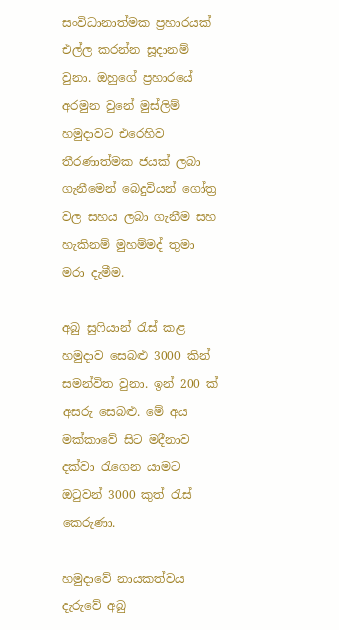සංවිධානාත්මක ප්‍රහාරයක් එල්ල කරන්න සූදානම් වුනා. ඔහුගේ ප්‍රහාරයේ අරමුන වුනේ මුස්ලිම් හමුදාවට එරෙහිව තීරණාත්මක ජයක් ලබා ගැනීමෙන් බෙදුවියන් ගෝත්‍ර වල සහය ලබා ගැනීම සහ හැකිනම් මුහම්මද් තුමා මරා දැමීම.

අබු සුෆියාන් රැස් කළ හමුදාව සෙබළු 3000 කින් සමන්විත වුනා. ඉන් 200 ක් අසරු සෙබළු. මේ අය මක්කාවේ සිට මදීනාව දක්වා රැගෙන යාමට ඔටුවන් 3000 කුත් රැස් කෙරුණා.

හමුදාවේ නායකත්වය දැරුවේ අබු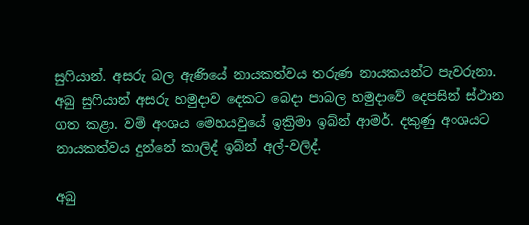සුෆියාන්. අසරු බල ඇණියේ නායකත්වය තරුණ නායකයන්ට පැවරුනා. අබු සුෆියාන් අසරු හමුදාව දෙකට බෙදා පාබල හමුදාවේ දෙපසින් ස්ථාන ගත කළා. වම් අංශය මෙහයවුයේ ඉක්‍රිමා ඉබ්න් ආමර්. දකුණු අංශයට නායකත්වය දුන්නේ කාලිද් ඉබ්න් අල්-වලිද්.

අබු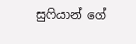සුෆියාන් ගේ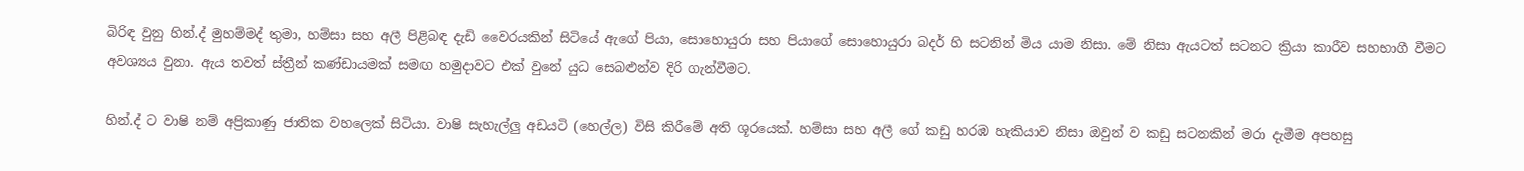බිරිඳ වුනු හින්.ද් මුහම්මද් තුමා, හම්සා සහ අලී පිළිබඳ දැඩි වෛරයකින් සිටියේ ඇගේ පියා, සොහොයුරා සහ පියාගේ සොහොයුරා බදර් හි සටනින් මිය යාම නිසා. මේ නිසා ඇයටත් සටනට ක්‍රියා කාරීව සහභාගී වීමට අවශ්‍යය වුනා. ඇය තවත් ස්ත්‍රීන් කණ්ඩායමක් සමඟ හමුදාවට එක් වුනේ යුධ සෙබළුන්ව දිරි ගැන්වීමට.

හින්.ද් ට වාෂි නම් අප්‍රිකාණු ජාතික වහලෙක් සිටියා. වාෂි සැහැල්ලු අඩයටි (හෙල්ල) විසි කිරීමේ අති ශූරයෙක්. හම්සා සහ අලී ගේ කඩු හරඹ හැකියාව නිසා ඔවුන් ව කඩු සටනකින් මරා දැමීම අපහසු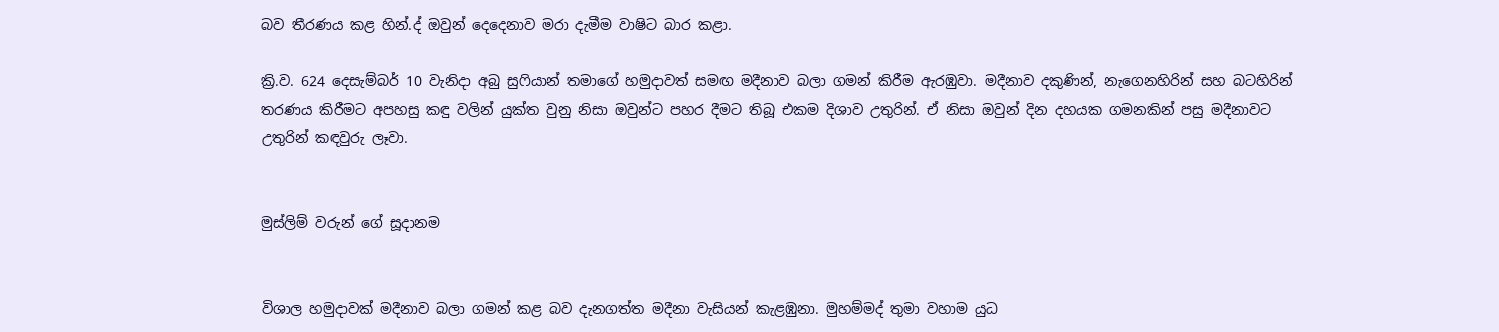බව තීරණය කළ හින්.ද් ඔවුන් දෙදෙනාව මරා දැමීම වාෂිට බාර කළා.

ක්‍රි.ව. 624 දෙසැම්බර් 10 වැනිදා අබු සුෆියාන් තමාගේ හමුදාවත් සමඟ මදීනාව බලා ගමන් කිරීම ඇරඹුවා. මදීනාව දකුණින්, නැගෙනහිරින් සහ බටහිරින් තරණය කිරීමට අපහසු කඳු වලින් යුක්ත වුනු නිසා ඔවුන්ට පහර දීමට තිබූ එකම දිශාව උතුරින්. ඒ නිසා ඔවුන් දින දහයක ගමනකින් පසු මදීනාවට උතුරින් කඳවුරු ලෑවා.


මුස්ලිම් වරුන් ගේ සූදානම


විශාල හමුදාවක් මදීනාව බලා ගමන් කළ බව දැනගත්ත මදීනා වැසියන් කැළඹුනා. මුහම්මද් තුමා වහාම යුධ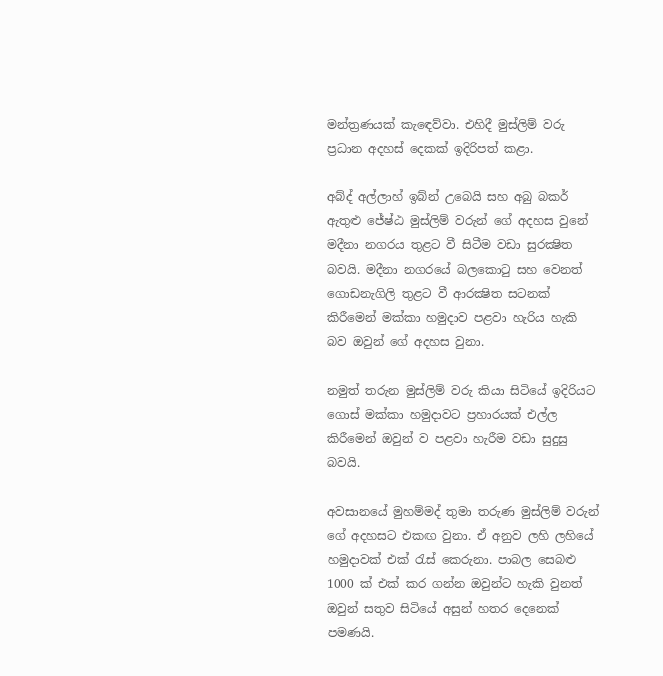මන්ත්‍රණයක් කැඳෙව්වා. එහිදී මුස්ලිම් වරු ප්‍රධාන අදහස් දෙකක් ඉදිරිපත් කළා.

අබ්ද් අල්ලාහ් ඉබ්න් උබෙයි සහ අබු බකර් ඇතුළු ජේෂ්ඨ මුස්ලිම් වරුන් ගේ අදහස වුනේ මදීනා නගරය තුළට වී සිටීම වඩා සුරක්‍ෂිත බවයි. මදීනා නගරයේ බලකොටු සහ වෙනත් ගොඩනැගිලි තුළට වී ආරක්‍ෂිත සටනක් කිරීමෙන් මක්කා හමුදාව පළවා හැරිය හැකි බව ඔවුන් ගේ අදහස වුනා.

නමුත් තරුන මුස්ලිම් වරු කියා සිටියේ ඉදිරියට ගොස් මක්කා හමුදාවට ප්‍රහාරයක් එල්ල කිරීමෙන් ඔවුන් ව පළවා හැරීම වඩා සුදුසු බවයි.

අවසානයේ මුහම්මද් තුමා තරුණ මුස්ලිම් වරුන් ගේ අදහසට එකඟ වුනා. ඒ අනුව ලහි ලහියේ හමුදාවක් එක් රැස් කෙරුනා. පාබල සෙබළු 1000 ක් එක් කර ගන්න ඔවුන්ට හැකි වුනත් ඔවුන් සතුව සිටියේ අසුන් හතර දෙනෙක් පමණයි.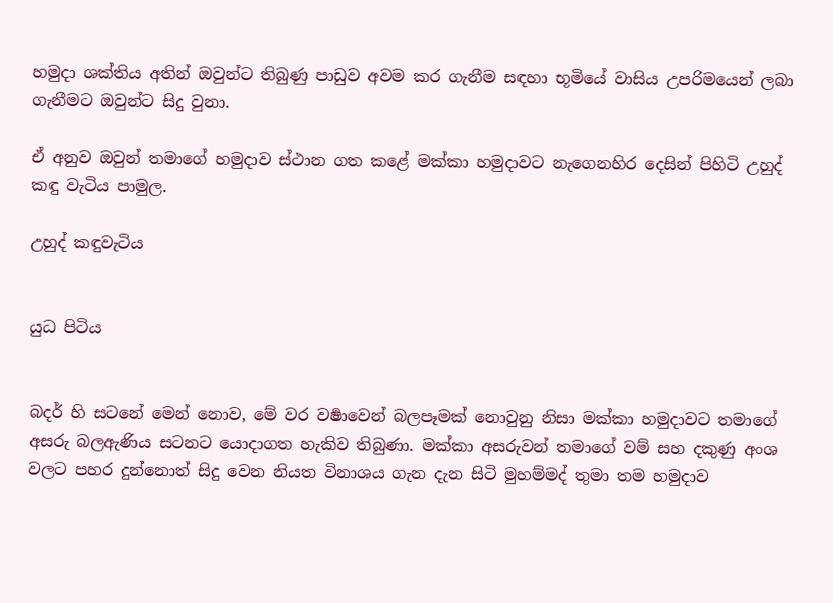හමුදා ශක්තිය අතින් ඔවුන්ට තිබුණු පාඩුව අවම කර ගැනීම සඳහා භූමියේ වාසිය උපරිමයෙන් ලබා ගැනීමට ඔවුන්ට සිදු වුනා.

ඒ අනුව ඔවුන් තමාගේ හමුදාව ස්ථාන ගත කළේ මක්කා හමුදාවට නැගෙනහිර දෙසින් පිහිටි උහුද් කඳු වැටිය පාමුල.

උහුද් කඳුවැටිය


යුධ පිටිය


බදර් හි සටනේ මෙන් නොව, මේ වර වර්‍ෂාවෙන් බලපෑමක් නොවුනු නිසා මක්කා හමුදාවට තමාගේ අසරු බලඇණිය සටනට යොදාගත හැකිව තිබුණා. මක්කා අසරුවන් තමාගේ වම් සහ දකුණු අංශ වලට පහර දුන්නොත් සිදු වෙන නියත විනාශය ගැන දැන සිටි මුහම්මද් තුමා තම හමුදාව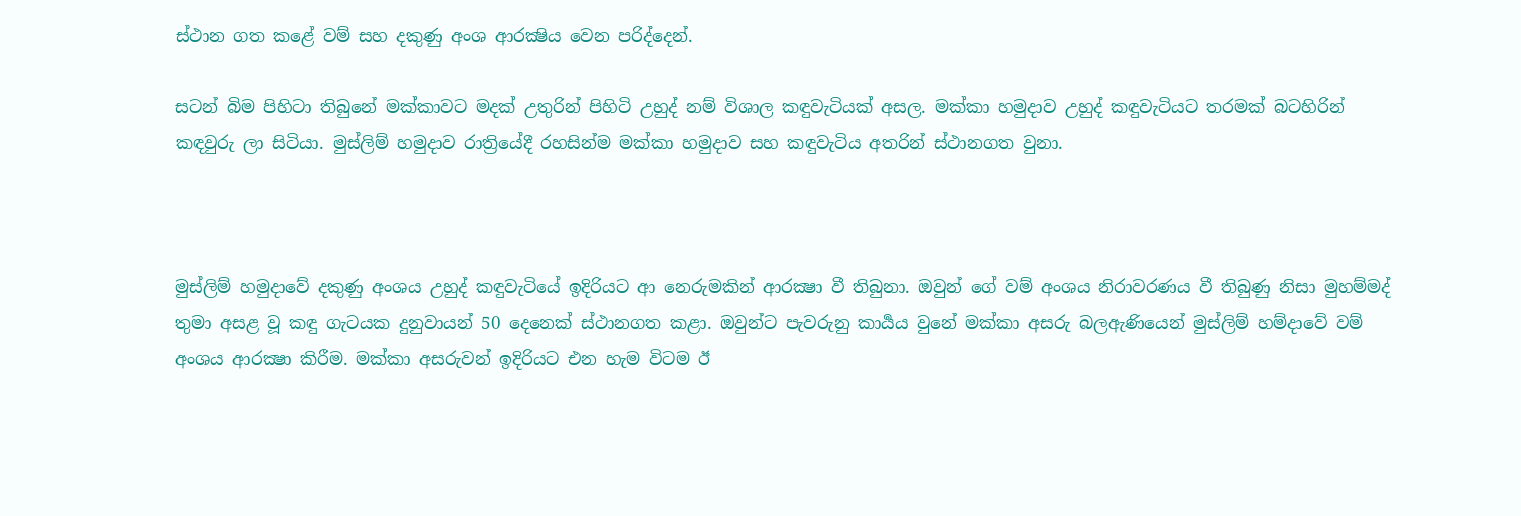ස්ථාන ගත කළේ වම් සහ දකුණු අංශ ආරක්‍ෂිය වෙන පරිද්දෙන්.

සටන් බිම පිහිටා තිබුනේ මක්කාවට මදක් උතුරින් පිහිටි උහුද් නම් විශාල කඳුවැටියක් අසල. මක්කා හමුදාව උහුද් කඳුවැටියට තරමක් බටහිරින් කඳවුරු ලා සිටියා. මුස්ලිම් හමුදාව රාත්‍රියේදී රහසින්ම මක්කා හමුදාව සහ කඳුවැටිය අතරින් ස්ථානගත වුනා.



මුස්ලිම් හමුදාවේ දකුණු අංශය උහුද් කඳුවැටියේ ඉදිරියට ආ නෙරුමකින් ආරක්‍ෂා වී තිබුනා. ඔවුන් ගේ වම් අංශය නිරාවරණය වී තිබුණු නිසා මුහම්මද් තුමා අසළ වූ කඳු ගැටයක දුනුවායන් 50 දෙනෙක් ස්ථානගත කළා. ඔවුන්ට පැවරුනු කාර්‍යය වුනේ මක්කා අසරු බලඇණියෙන් මුස්ලිම් හම්දාවේ වම් අංශය ආරක්‍ෂා කිරීම. මක්කා අසරුවන් ඉදිරියට එන හැම විටම ඊ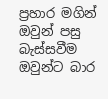ප්‍රහාර මගින් ඔවුන් පසු බැස්සවීම ඔවුන්ට බාර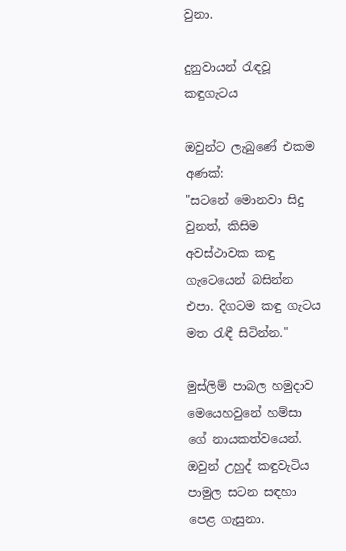වුනා.

දුනුවායන් රැඳවූ කඳුගැටය

ඔවුන්ට ලැබුණේ එකම අණක්:
"සටනේ මොනවා සිදු වුනත්, කිසිම අවස්ථාවක කඳු ගැටෙයෙන් බසින්න එපා. දිගටම කඳු ගැටය මත රැඳී සිටින්න."

මුස්ලිම් පාබල හමුදාව මෙයෙහවුනේ හම්සා ගේ නායකත්වයෙන්. ඔවුන් උහුද් කඳුවැටිය පාමුල සටන සඳහා පෙළ ගැසුනා.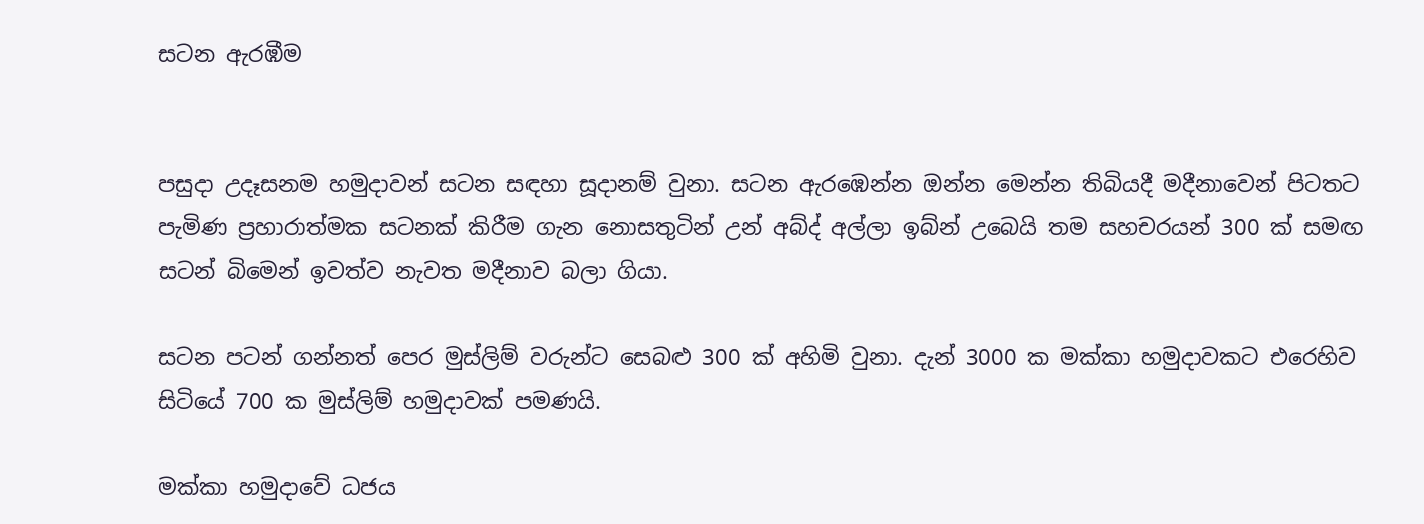සටන ඇරඹීම


පසුදා උදෑසනම හමුදාවන් සටන සඳහා සූදානම් වුනා. සටන ඇරඹෙන්න ඔන්න මෙන්න තිබියදී මදීනාවෙන් පිටතට පැමිණ ප්‍රහාරාත්මක සටනක් කිරීම ගැන නොසතුටින් උන් අබ්ද් අල්ලා ඉබ්න් උබෙයි තම සහචරයන් 300 ක් සමඟ සටන් බිමෙන් ඉවත්ව නැවත මදීනාව බලා ගියා.

සටන පටන් ගන්නත් පෙර මුස්ලිම් වරුන්ට සෙබළු 300 ක් අහිමි වුනා. දැන් 3000 ක මක්කා හමුදාවකට එරෙහිව සිටියේ 700 ක මුස්ලිම් හමුදාවක් පමණයි.

මක්කා හමුදාවේ ධජය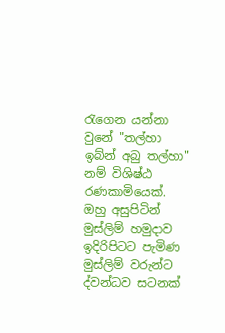රැගෙන යන්නා වුනේ "තල්හා ඉබ්න් අබු තල්හා" නම් විශිෂ්ඨ රණකාමියෙක්. ඔහු අසුපිටින් මුස්ලිම් හමුදාව ඉදිරිපිටට පැමිණ මුස්ලිම් වරුන්ට ද්වන්ධව සටනක්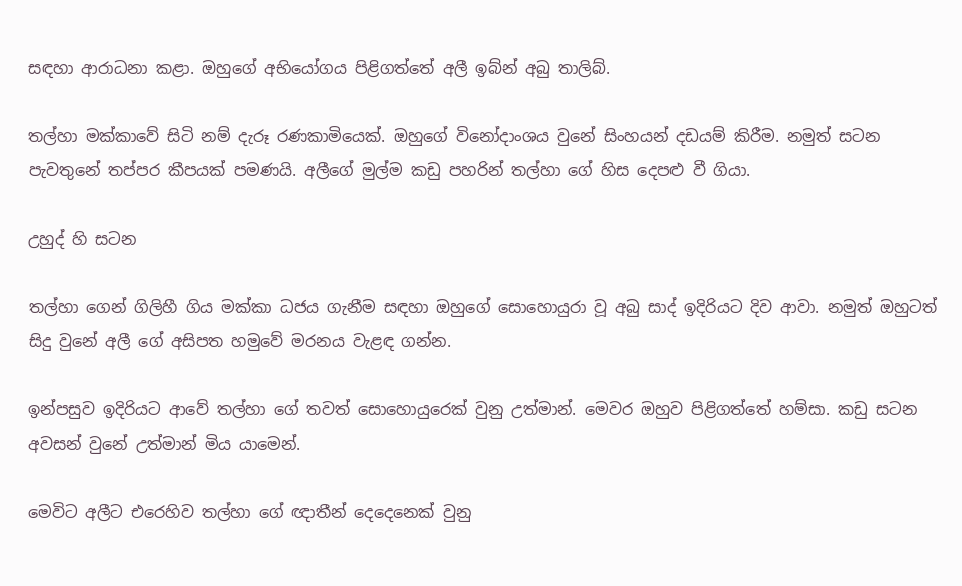සඳහා ආරාධනා කළා. ඔහුගේ අභියෝගය පිළිගත්තේ අලී ඉබ්න් අබු තාලිබ්.

තල්හා මක්කාවේ සිටි නම් දැරූ රණකාමියෙක්. ඔහුගේ විනෝදාංශය වුනේ සිංහයන් දඩයම් කිරීම. නමුත් සටන පැවතුනේ තප්පර කීපයක් පමණයි. අලීගේ මුල්ම කඩු පහරින් තල්හා ගේ හිස දෙපළු වී ගියා.

උහුද් හි සටන

තල්හා ගෙන් ගිලිහී ගිය මක්කා ධජය ගැනීම සඳහා ඔහුගේ සොහොයුරා වූ අබු සාද් ඉදිරියට දිව ආවා. නමුත් ඔහුටත් සිදු වුනේ අලී ගේ අසිපත හමුවේ මරනය වැළඳ ගන්න.

ඉන්පසුව ඉදිරියට ආවේ තල්හා ගේ තවත් සොහොයුරෙක් වුනු උත්මාන්. මෙවර ඔහුව පිළිගත්තේ හම්සා. කඩු සටන අවසන් වුනේ උත්මාන් මිය යාමෙන්.

මෙවිට අලීට එරෙහිව තල්හා ගේ ඥාතීන් දෙදෙනෙක් වුනු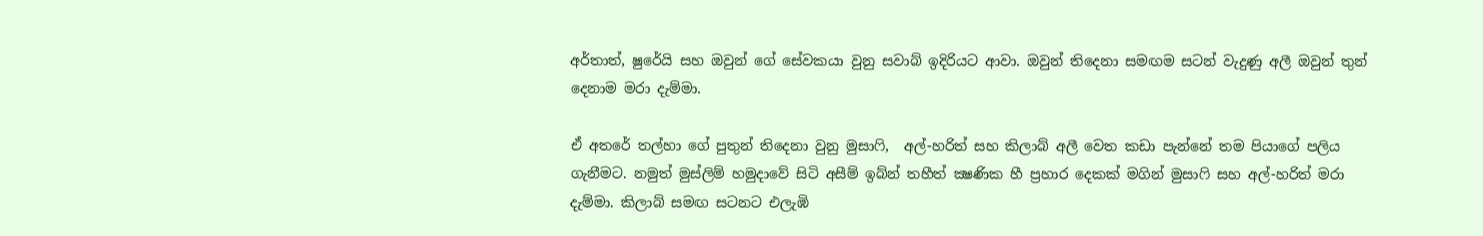අර්තාත්, ෂුරේයි සහ ඔවුන් ගේ සේවකයා වුනු සවාබ් ඉදිරියට ආවා. ඔවුන් තිදෙනා සමඟම සටන් වැදුණු අලී ඔවුන් තුන් දෙනාම මරා දැම්මා.

ඒ අතරේ තල්හා ගේ පුතුන් තිදෙනා වුනු මුසාෆි,  අල්-හරිත් සහ කිලාබ් අලී වෙත කඩා පැන්නේ තම පියාගේ පලිය ගැනීමට. නමුත් මුස්ලිම් හමුදාවේ සිටි අසීම් ඉබ්න් තහීත් ක්‍ෂණික හී ප්‍රහාර දෙකක් මගින් මුසාෆි සහ අල්-හරිත් මරා දැම්මා. කිලාබ් සමඟ සටනට එලැඹි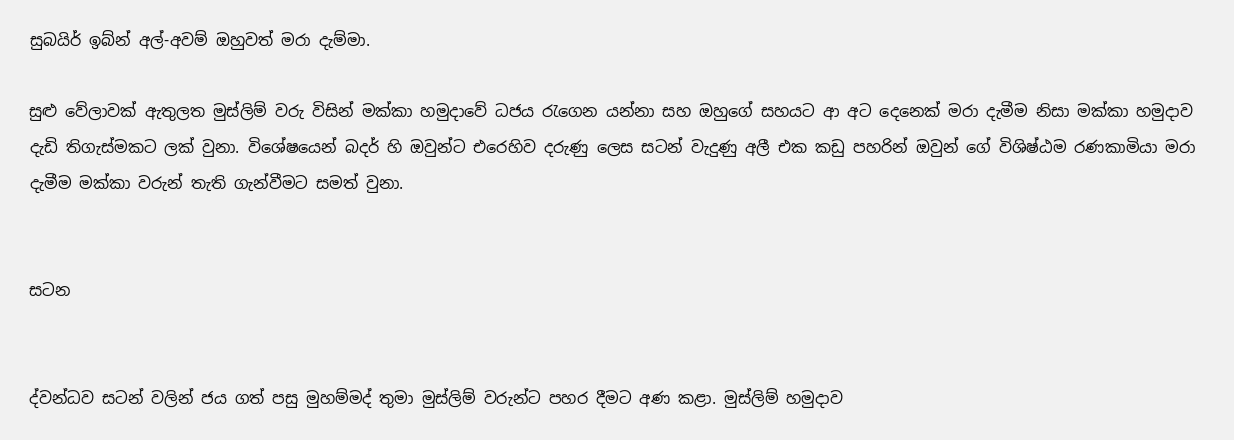සුබයිර් ඉබ්න් අල්-අවම් ඔහුවත් මරා දැම්මා.

සුළු වේලාවක් ඇතුලත මුස්ලිම් වරු විසින් මක්කා හමුදාවේ ධජය රැගෙන යන්නා සහ ඔහුගේ සහයට ආ අට දෙනෙක් මරා දැමීම නිසා මක්කා හමුදාව දැඩි තිගැස්මකට ලක් වුනා. විශේෂයෙන් බදර් හි ඔවුන්ට එරෙහිව දරුණු ලෙස සටන් වැදුණු අලී එක කඩු පහරින් ඔවුන් ගේ විශිෂ්ඨම රණකාමියා මරා දැමීම මක්කා වරුන් තැති ගැන්වීමට සමත් වුනා.


සටන


ද්වන්ධව සටන් වලින් ජය ගත් පසු මුහම්මද් තුමා මුස්ලිම් වරුන්ට පහර දීමට අණ කළා. මුස්ලිම් හමුදාව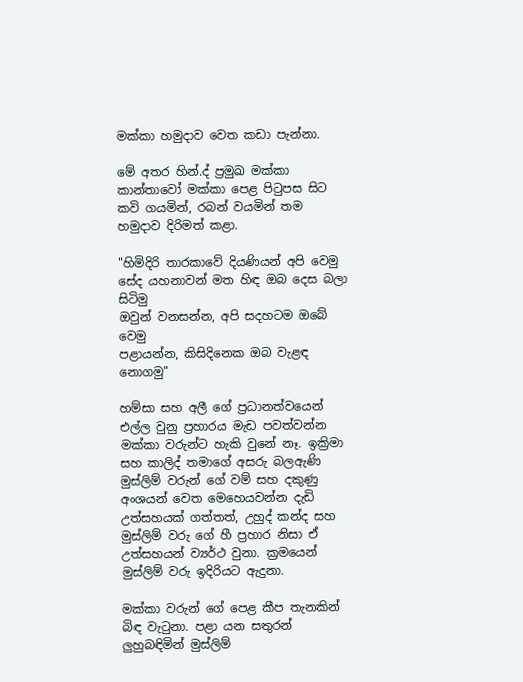මක්කා හමුදාව වෙත කඩා පැන්නා.

මේ අතර හින්.ද් ප්‍රමුඛ මක්කා කාන්තාවෝ මක්කා පෙළ පිටුපස සිට කවි ගයමින්, රබන් වයමින් තම හමුදාව දිරිමත් කළා.

"හිමිදිරි තාරකාවේ දියණියන් අපි වෙමු
සේද යහනාවන් මත හිඳ ඔබ දෙස බලා සිටිමු
ඔවුන් වනසන්න, අපි සදහටම ඔබේ වෙමු
පළායන්න, කිසිදිනෙක ඔබ වැළඳ නොගමු"

හම්සා සහ අලී ගේ ප්‍රධානත්වයෙන් එල්ල වුනු ප්‍රහාරය මැඩ පවත්වන්න මක්කා වරුන්ට හැකි වුනේ නෑ. ඉක්‍රිමා සහ කාලිද් තමාගේ අසරු බලඇණි මුස්ලිම් වරුන් ගේ වම් සහ දකුණු අංශයන් වෙත මෙහෙයවන්න දැඩි උත්සහයක් ගත්තත්, උහුද් කන්ද සහ මුස්ලිම් වරු ගේ හී ප්‍රහාර නිසා ඒ උත්සහයන් ව්‍යර්ථ වුනා. ක්‍රමයෙන් මුස්ලිම් වරු ඉදිරියට ඇදුනා.

මක්කා වරුන් ගේ පෙළ කීප තැනකින් බිඳ වැටුනා. පළා යන සතුරන් ලුහුබඳිමින් මුස්ලිම්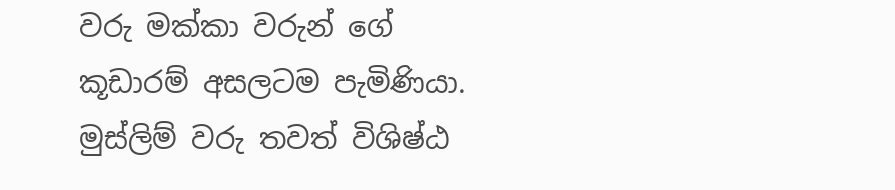වරු මක්කා වරුන් ගේ කූඩාරම් අසලටම පැමිණියා. මුස්ලිම් වරු තවත් විශිෂ්ඨ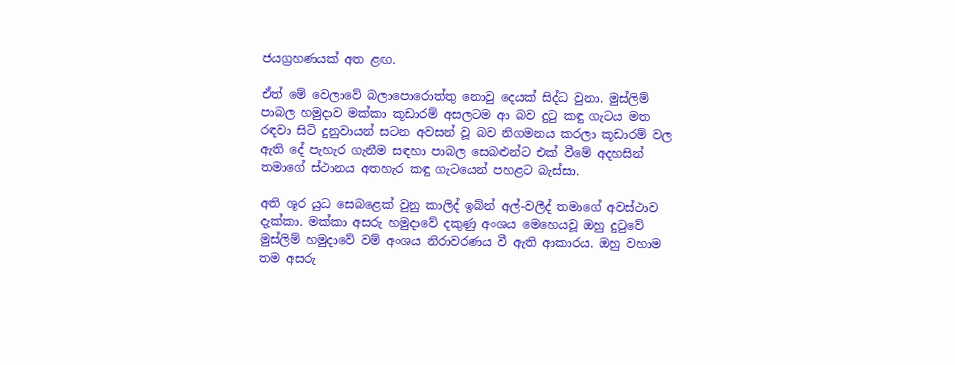ජයග්‍රහණයක් අත ළඟ.

ඒත් මේ වෙලාවේ බලාපොරොත්තු නොවු දෙයක් සිද්ධ වුනා. මුස්ලිම් පාබල හමුදාව මක්කා කූඩාරම් අසලටම ආ බව දුටු කඳු ගැටය මත රඳවා සිටි දුනුවායන් සටන අවසන් වූ බව නිගමනය කරලා කූඩාරම් වල ඇති දේ පැහැර ගැනීම සඳහා පාබල සෙබළුන්ට එක් වීමේ අදහසින් තමාගේ ස්ථානය අතහැර කඳු ගැටයෙන් පහළට බැස්සා.

අති ශූර යුධ සෙබළෙක් වුනු කාලිද් ඉබ්න් අල්-වලීද් තමාගේ අවස්ථාව දැක්කා. මක්කා අසරු හමුදාවේ දකුණු අංශය මෙහෙයවූ ඔහු දුටුවේ මුස්ලිම් හමුදාවේ වම් අංශය නිරාවරණය වී ඇති ආකාරය. ඔහු වහාම තම අසරු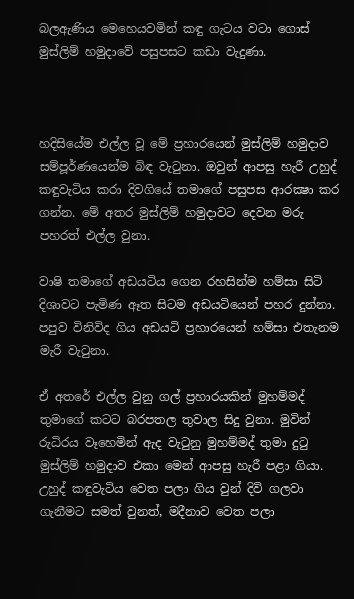බලඇණිය මෙහෙයවමින් කඳු ගැටය වටා ගොස් මුස්ලිම් හමුදාවේ පසුපසට කඩා වැදුණා.



හදිසියේම එල්ල වූ මේ ප්‍රහාරයෙන් මුස්ලිම් හමුදාව සම්පූර්ණයෙන්ම බිඳ වැටුනා. ඔවුන් ආපසු හැරී උහුද් කඳුවැටිය කරා දිවගියේ තමාගේ පසුපස ආරක්‍ෂා කර ගන්න. මේ අතර මුස්ලිම් හමුදාවට දෙවන මරු පහරත් එල්ල වුනා.

වාෂි තමාගේ අඩයටිය ගෙන රහසින්ම හම්සා සිටි දිශාවට පැමිණ ඈත සිටම අඩයටියෙන් පහර දුන්නා. පපුව විනිවිද ගිය අඩයටි ප්‍රහාරයෙන් හම්සා එතැනම මැරී වැටුනා.

ඒ අතරේ එල්ල වුනු ගල් ප්‍රහාරයකින් මුහම්මද් තුමාගේ කටට බරපතල තුවාල සිදු වුනා. මුවින් රුධිරය වෑහෙමින් ඇද වැටුනු මුහම්මද් තුමා දුටු මුස්ලිම් හමුදාව එකා මෙන් ආපසු හැරී පළා ගියා. උහුද් කඳුවැටිය වෙත පලා ගිය වුන් දිවි ගලවා ගැනීමට සමත් වුනත්, මදීනාව වෙත පලා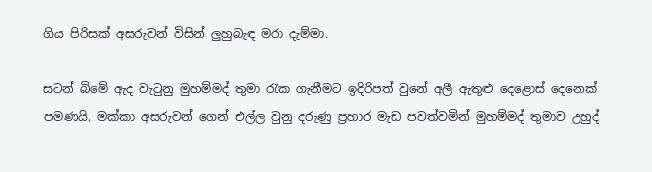ගිය පිරිසක් අසරුවන් විසින් ලුහුබැඳ මරා දැම්මා.

සටන් බිමේ ඇද වැටුනු මුහම්මද් තුමා රැක ගැනීමට ඉදිරිපත් වුනේ අලී ඇතුළු දෙළොස් දෙනෙක් පමණයි. මක්කා අසරුවන් ගෙන් එල්ල වුනු දරුණු ප්‍රහාර මැඩ පවත්වමින් මුහම්මද් තුමාව උහුද්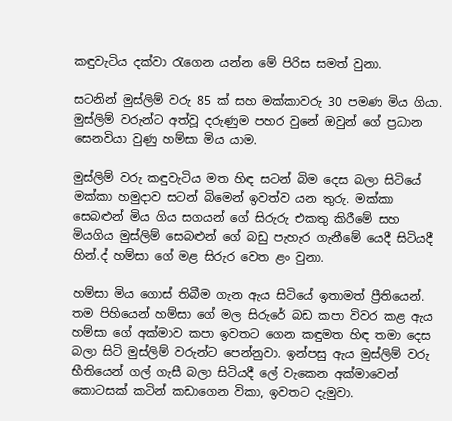කඳුවැටිය දක්වා රැගෙන යන්න මේ පිරිස සමත් වුනා.

සටනින් මුස්ලිම් වරු 85 ක් සහ මක්කාවරු 30 පමණ මිය ගියා. මුස්ලිම් වරුන්ට අත්වූ දරුණුම පහර වුනේ ඔවුන් ගේ ප්‍රධාන සෙනවියා වුණු හම්සා මිය යාම.

මුස්ලිම් වරු කඳුවැටිය මත හිඳ සටන් බිම දෙස බලා සිටියේ මක්කා හමුදාව සටන් බිමෙන් ඉවත්ව යන තුරු. මක්කා සෙබළුන් මිය ගිය සගයන් ගේ සිරුරු එකතු කිරීමේ සහ මියගිය මුස්ලිම් සෙබළුන් ගේ බඩු පැහැර ගැනීමේ යෙදී සිටියදී හින්.ද් හම්සා ගේ මළ සිරුර වෙත ළං වුනා.

හම්සා මිය ගොස් තිබීම ගැන ඇය සිටියේ ඉතාමත් ප්‍රීතියෙන්. තම පිහියෙන් හම්සා ගේ මල සිරුරේ බඩ කපා විවර කළ ඇය හම්සා ගේ අක්මාව කපා ඉවතට ගෙන කඳුමත හිඳ තමා දෙස බලා සිටි මුස්ලිම් වරුන්ට පෙන්නුවා. ඉන්පසු ඇය මුස්ලිම් වරු භීතියෙන් ගල් ගැසී බලා සිටියදී ලේ වැකෙන අක්මාවෙන් කොටසක් කටින් කඩාගෙන විකා, ඉවතට දැමුවා.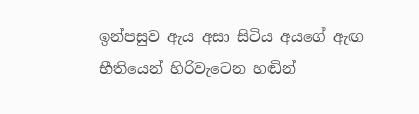ඉන්පසුව ඇය අසා සිටිය අයගේ ඇඟ භීතියෙන් හිරිවැටෙන හඬින්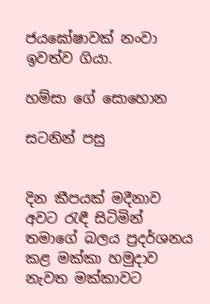ජයඝෝෂාවක් නංවා ඉවත්ව ගියා.

හම්සා ගේ සොහොන

සටනින් පසු


දින කීපයක් මදීනාව අවට රැඳී සිටිමින් තමාගේ බලය ප්‍රදර්ශනය කළ මක්කා හමුදාව නැවත මක්කාවට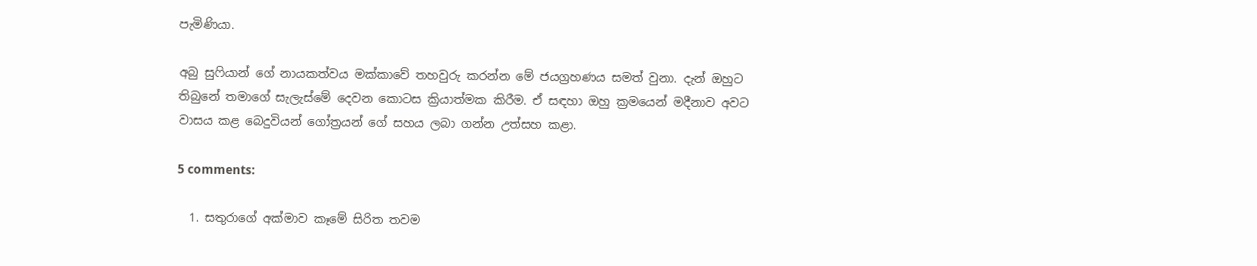පැමිණියා.

අබු සුෆියාන් ගේ නායකත්වය මක්කාවේ තහවුරු කරන්න මේ ජයග්‍රහණය සමත් වුනා. දැන් ඔහුට තිබුනේ තමාගේ සැලැස්මේ දෙවන කොටස ක්‍රියාත්මක කිරීම. ඒ සඳහා ඔහු ක්‍රමයෙන් මදීනාව අවට වාසය කළ බෙදුවියන් ගෝත්‍රයන් ගේ සහය ලබා ගන්න උත්සහ කළා.

5 comments:

  1. සතුරාගේ අක්මාව කෑමේ සිරිත තවම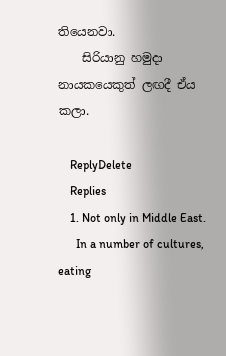තියෙනවා.
    සිරියානු හමුදා නායකයෙකුත් ලඟදී ඒය කලා.

    ReplyDelete
    Replies
    1. Not only in Middle East.
      In a number of cultures, eating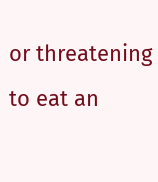or threatening to eat an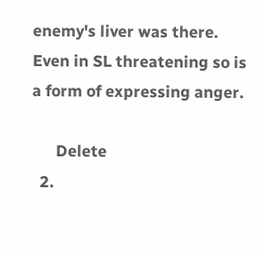enemy's liver was there. Even in SL threatening so is a form of expressing anger.

      Delete
  2.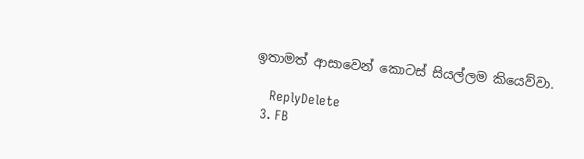ඉතාමත් ආසාවෙන් කොටස් සියල්ලම කියෙව්වා.

    ReplyDelete
  3. FB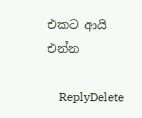එකට ආයි එන්න

    ReplyDelete